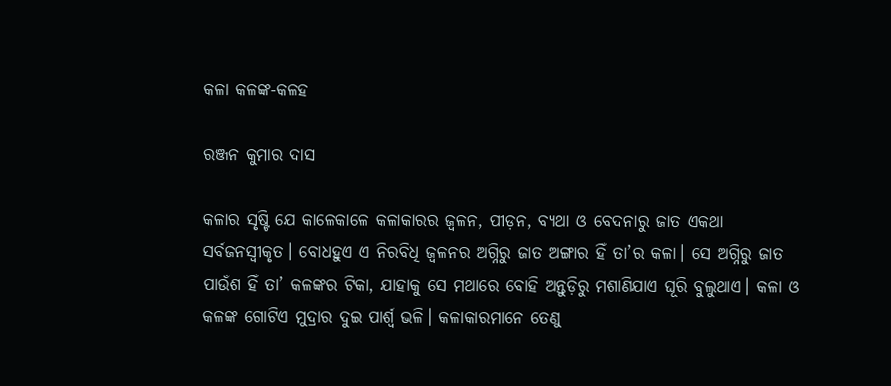କଳା କଳଙ୍କ-କଳହ

ରଞ୍ଜନ କୁମାର ଦାସ

କଳାର ସୃଷ୍ଟି ଯେ କାଳେକାଳେ କଳାକାରର ଜ୍ୱଳନ, ପୀଡ଼ନ, ବ୍ୟଥା ଓ ବେଦନାରୁ ଜାତ ଏକଥା ସର୍ବଜନସ୍ବୀକୃତ। ବୋଧହୁଏ ଏ ନିରବିଧି ଜ୍ୱଳନର ଅଗ୍ନିରୁ ଜାତ ଅଙ୍ଗାର ହିଁ ତା’ର କଳା। ସେ ଅଗ୍ନିରୁ ଜାତ ପାଉଁଶ ହିଁ ତା’ କଳଙ୍କର ଟିକା, ଯାହାକୁ ସେ ମଥାରେ ବୋହି ଅନ୍ତୁଡ଼ିରୁ ମଶାଣିଯାଏ ଘୂରି ବୁଲୁଥାଏ। କଳା ଓ କଳଙ୍କ ଗୋଟିଏ ମୁଦ୍ରାର ଦୁଇ ପାର୍ଶ୍ୱ ଭଳି। କଳାକାରମାନେ ତେଣୁ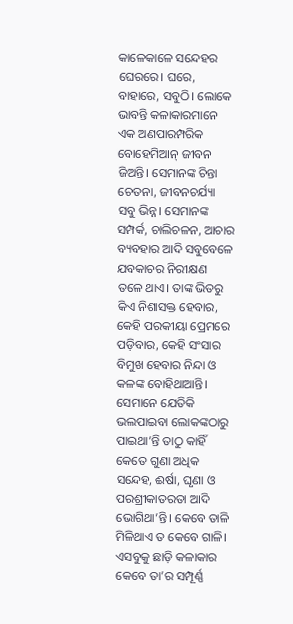କାଳେକାଳେ ସନ୍ଦେହର ଘେରରେ। ଘରେ, ବାହାରେ, ସବୁଠି। ଲୋକେ ଭାବନ୍ତି କଳାକାରମାନେ ଏକ ଅଣପାରମ୍ପରିକ ବୋହେମିଆନ୍‌ ଜୀବନ ଜିଅନ୍ତି। ସେମାନଙ୍କ ଚିନ୍ତା ଚେତନା, ଜୀବନଚର୍ଯ୍ୟା ସବୁ ଭିନ୍ନ। ସେମାନଙ୍କ ସମ୍ପର୍କ, ଚାଲିଚଳନ, ଆଚାର ବ୍ୟବହାର ଆଦି ସବୁବେଳେ ଯବକାଚର ନିରୀକ୍ଷଣ ତଳେ ଥାଏ। ତାଙ୍କ ଭିତରୁ କିଏ ନିଶାସକ୍ତ ହେବାର, କେହି ପରକୀୟା ପ୍ରେମରେ ପଡ଼ିବାର, କେହି ସଂସାର ବିମୁଖ ହେବାର ନିନ୍ଦା ଓ କଳଙ୍କ ବୋହିଥାଆନ୍ତି। ସେମାନେ ଯେତିକି ଭଲପାଇବା ଲୋକଙ୍କଠାରୁ ପାଇଥା’ନ୍ତି ତାଠୁ କାହିଁ କେତେ ଗୁଣା ଅଧିକ ସନ୍ଦେହ, ଈର୍ଷା, ଘୃଣା ଓ ପରଶ୍ରୀକାତରତା ଆଦି ଭୋଗିଥା’ନ୍ତି। କେବେ ତାଳି ମିଳିଥାଏ ତ କେବେ ଗାଳି। ଏସବୁକୁ ଛାଡ଼ି କଳାକାର କେବେ ତା’ର ସମ୍ପୂର୍ଣ୍ଣ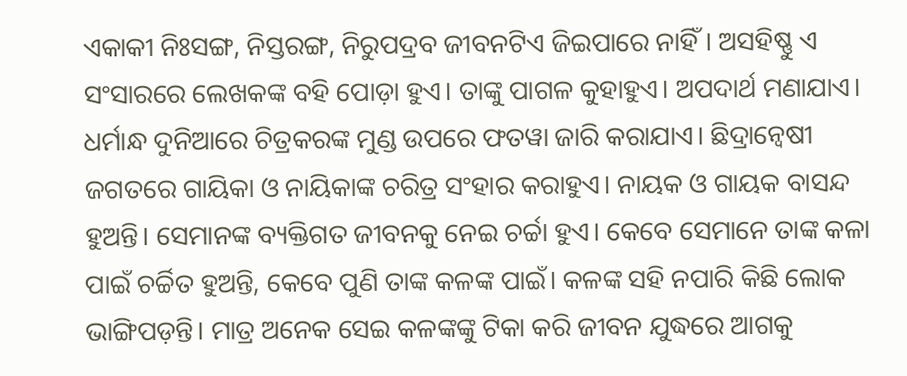ଏକାକୀ ନିଃସଙ୍ଗ, ନିସ୍ତରଙ୍ଗ, ନିରୁପଦ୍ରବ ଜୀବନଟିଏ ଜିଇପାରେ ନାହିଁ। ଅସହିଷ୍ଣୁ ଏ ସଂସାରରେ ଲେଖକଙ୍କ ବହି ପୋଡ଼ା ହୁଏ। ତାଙ୍କୁ ପାଗଳ କୁହାହୁଏ। ଅପଦାର୍ଥ ମଣାଯାଏ। ଧର୍ମାନ୍ଧ ଦୁନିଆରେ ଚିତ୍ରକରଙ୍କ ମୁଣ୍ଡ ଉପରେ ଫତୱା ଜାରି କରାଯାଏ। ଛିଦ୍ରାନ୍ବେଷୀ ଜଗତରେ ଗାୟିକା ଓ ନାୟିକାଙ୍କ ଚରିତ୍ର ସଂହାର କରାହୁଏ। ନାୟକ ଓ ଗାୟକ ବାସନ୍ଦ ହୁଅନ୍ତି। ସେମାନଙ୍କ ବ୍ୟକ୍ତିଗତ ଜୀବନକୁ ନେଇ ଚର୍ଚ୍ଚା ହୁଏ। କେବେ ସେମାନେ ତାଙ୍କ କଳା ପାଇଁ ଚର୍ଚ୍ଚିତ ହୁଅନ୍ତି, କେବେ ପୁଣି ତାଙ୍କ କଳଙ୍କ ପାଇଁ। କଳଙ୍କ ସହି ନପାରି କିଛି ଲୋକ ଭାଙ୍ଗିପଡ଼ନ୍ତି। ମାତ୍ର ଅନେକ ସେଇ କଳଙ୍କଙ୍କୁ ଟିକା କରି ଜୀବନ ଯୁଦ୍ଧରେ ଆଗକୁ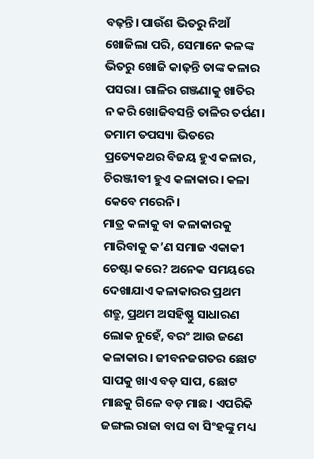ବଢ଼ନ୍ତି। ପାଉଁଶ ଭିତରୁ ନିଆଁ ଖୋଜିଲା ପରି, ସେମାନେ କଳଙ୍କ ଭିତରୁ ଖୋଜି କାଢ଼ନ୍ତି ତାଙ୍କ କଳାର ପସରା। ଗାଳିର ଗଞ୍ଜଣାକୁ ଖାତିର ନ କରି ଖୋଜିବସନ୍ତି ତାଳିର ତର୍ପଣ। ତମାମ ତପସ୍ୟା ଭିତରେ ପ୍ରତ୍ୟେକଥର ବିଜୟ ହୁଏ କଳାର, ଚିରଞ୍ଜୀବୀ ହୁଏ କଳାକାର। କଳା କେବେ ମରେନି।
ମାତ୍ର କଳାକୁ ବା କଳାକାରକୁ ମାରିବାକୁ କ’ଣ ସମାଜ ଏକାକୀ ଚେଷ୍ଟା କରେ? ଅନେକ ସମୟରେ ଦେଖାଯାଏ କଳାକାରର ପ୍ରଥମ ଶତ୍ରୁ, ପ୍ରଥମ ଅସହିଷ୍ଣୁ ସାଧାରଣ ଲୋକ ନୁହେଁ, ବରଂ ଆଉ ଜଣେ କଳାକାର। ଜୀବନଜଗତର ଛୋଟ ସାପକୁ ଖାଏ ବଡ଼ ସାପ, ଛୋଟ ମାଛକୁ ଗିଳେ ବଡ଼ ମାଛ। ଏପରିକି ଜଙ୍ଗଲ ରାଜା ବାଘ ବା ସିଂହଙ୍କୁ ମଧ୍ୟ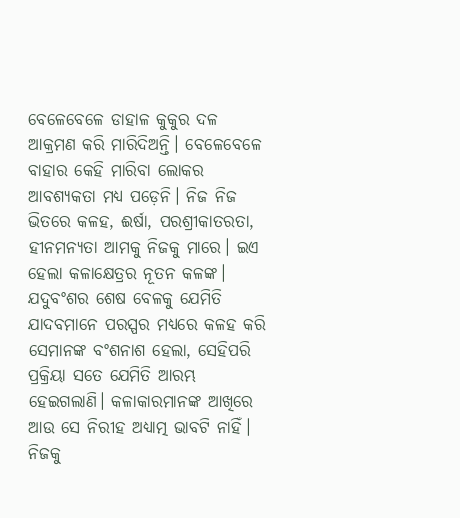ବେଳେବେଳେ ଡାହାଳ କୁକୁର ଦଳ ଆକ୍ରମଣ କରି ମାରିଦିଅନ୍ତି। ବେଳେବେଳେ ବାହାର କେହି ମାରିବା ଲୋକର ଆବଶ୍ୟକତା ମଧ୍ୟ ପଡ଼େନି। ନିଜ ନିଜ ଭିତରେ କଳହ, ଈର୍ଷା, ପରଶ୍ରୀକାତରତା, ହୀନମନ୍ୟତା ଆମକୁ ନିଜକୁ ମାରେ। ଇଏ ହେଲା କଳାକ୍ଷେତ୍ରର ନୂତନ କଳଙ୍କ। ଯଦୁବଂଶର ଶେଷ ବେଳକୁ ଯେମିତି ଯାଦବମାନେ ପରସ୍ପର ମଧ୍ୟରେ କଳହ କରି ସେମାନଙ୍କ ବଂଶନାଶ ହେଲା, ସେହିପରି ପ୍ରକ୍ରିୟା ସତେ ଯେମିତି ଆରମ୍ଭ ହେଇଗଲାଣି। କଳାକାରମାନଙ୍କ ଆଖିରେ ଆଉ ସେ ନିରୀହ ଅଧ୍ୟାତ୍ମ ଭାବଟି ନାହିଁ। ନିଜକୁ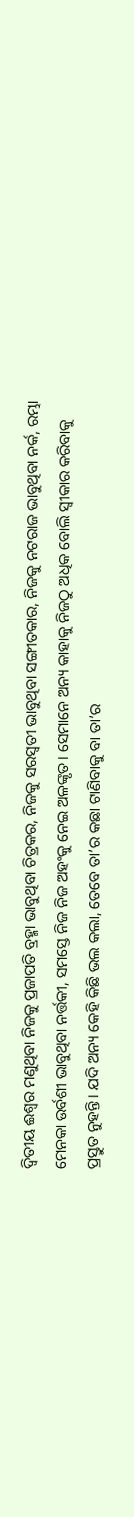ଦ୍ୱିତୀୟ ଈଶ୍ୱର ମଣୁଥିବା ନିଜକୁ ପ୍ରଜାପତି ବ୍ରହ୍ମା ଭାବୁଥିବା ଚିତ୍ରକର, ନିଜକୁ ସରସ୍ବତୀ ଭାବୁଥିବା ସଙ୍ଗୀତକାର, ନିଜକୁ ନଟରାଜ ଭାବୁଥିବା ନର୍କ, ରମ୍ଭା ମେନକା ଉର୍ବଶୀ ଭାବୁଥିବା ନର୍ତ୍ତକୀ, ସମସ୍ତେ ନିଜ ନିଜ ଅହଂକୁ ନେଇ ଅଳଙ୍କୃତ। ସେମାନେ ଅନ୍ୟ କାହାକୁ ନିଜଠୁ ଅଧିକ ବୋଲି ସ୍ବୀକାର କରିବାକୁ ପ୍ରସ୍ତୁତ ନୁହନ୍ତି। ଯଦି ଅନ୍ୟ କେହି କିଛି ଭଲ କଲା, ତେବେ ତା’ର କଛା ଟାଣିବାକୁ ବା ତା’ର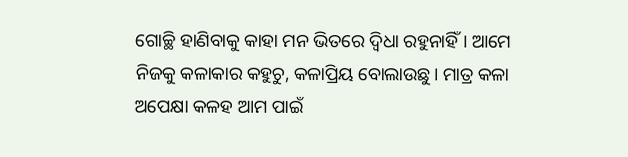ଗୋଚ୍ଛି ହାଣିବାକୁ କାହା ମନ ଭିତରେ ଦ୍ୱିଧା ରହୁନାହିଁ। ଆମେ ନିଜକୁ କଳାକାର କହୁଚୁ, କଳାପ୍ରିୟ ବୋଲାଉଛୁ। ମାତ୍ର କଳା ଅପେକ୍ଷା କଳହ ଆମ ପାଇଁ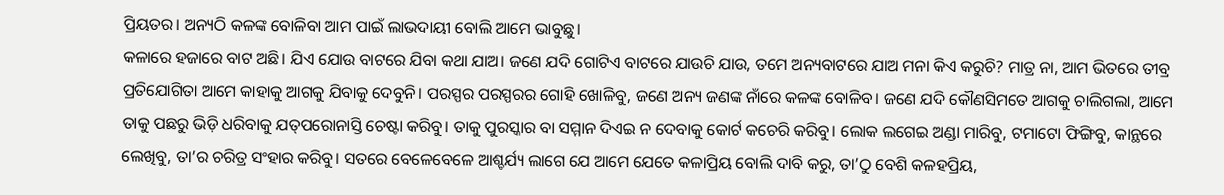ପ୍ରିୟତର। ଅନ୍ୟଠି କଳଙ୍କ ବୋଳିବା ଆମ ପାଇଁ ଲାଭଦାୟୀ ବୋଲି ଆମେ ଭାବୁଛୁ।
କଳାରେ ହଜାରେ ବାଟ ଅଛି। ଯିଏ ଯୋଉ ବାଟରେ ଯିବା କଥା ଯାଅ। ଜଣେ ଯଦି ଗୋଟିଏ ବାଟରେ ଯାଉଚି ଯାଉ, ତମେ ଅନ୍ୟବାଟରେ ଯାଅ ମନା କିଏ କରୁଚି? ମାତ୍ର ନା, ଆମ ଭିତରେ ତୀବ୍ର ପ୍ରତିଯୋଗିତା ଆମେ କାହାକୁ ଆଗକୁ ଯିବାକୁ ଦେବୁନି। ପରସ୍ପର ପରସ୍ପରର ଗୋହି ଖୋଳିବୁ, ଜଣେ ଅନ୍ୟ ଜଣଙ୍କ ନାଁରେ କଳଙ୍କ ବୋଳିବ। ଜଣେ ଯଦି କୌଣସିମତେ ଆଗକୁ ଚାଲିଗଲା, ଆମେ ତାକୁ ପଛରୁ ଭିଡ଼ି ଧରିବାକୁ ଯତ୍‌ପରୋନାସ୍ତି ଚେଷ୍ଟା କରିବୁ। ତାକୁ ପୁରସ୍କାର ବା ସମ୍ମାନ ଦିଏଇ ନ ଦେବାକୁ କୋର୍ଟ କଚେରି କରିବୁ। ଲୋକ ଲଗେଇ ଅଣ୍ଡା ମାରିବୁ, ଟମାଟୋ ଫିଙ୍ଗିବୁ, କାନ୍ଥରେ ଲେଖିବୁ, ତା’ର ଚରିତ୍ର ସଂହାର କରିବୁ। ସତରେ ବେଳେବେଳେ ଆଶ୍ଚର୍ଯ୍ୟ ଲାଗେ ଯେ ଆମେ ଯେତେ କଳାପ୍ରିୟ ବୋଲି ଦାବି କରୁ, ତା’ଠୁ ବେଶି କଳହପ୍ରିୟ,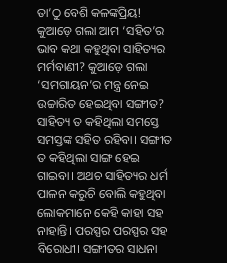ତା’ଠୁ ବେଶି କଳଙ୍କପ୍ରିୟ!
କୁଆଡ଼େ ଗଲା ଆମ ‘ସହିତ’ର ଭାବ କଥା କହୁଥିବା ସାହିତ୍ୟର ମର୍ମବାଣୀ? କୁଆଡ଼େ ଗଲା ‘ସମଗାୟନ’ର ମନ୍ତ୍ର ନେଇ ଉଚ୍ଚାରିତ ହେଇଥିବା ସଙ୍ଗୀତ? ସାହିତ୍ୟ ତ କହିଥିଲା ସମସ୍ତେ ସମସ୍ତଙ୍କ ସହିତ ରହିବା। ସଙ୍ଗୀତ ତ କହିଥିଲା ସାଙ୍ଗ ହେଇ ଗାଇବା। ଅଥଚ ସାହିତ୍ୟର ଧର୍ମ ପାଳନ କରୁଚି ବୋଲି କହୁଥିବା ଲୋକମାନେ କେହି କାହା ସହ ନାହାନ୍ତି। ପରସ୍ପର ପରସ୍ପର ସହ ବିରୋଧୀ। ସଙ୍ଗୀତର ସାଧନା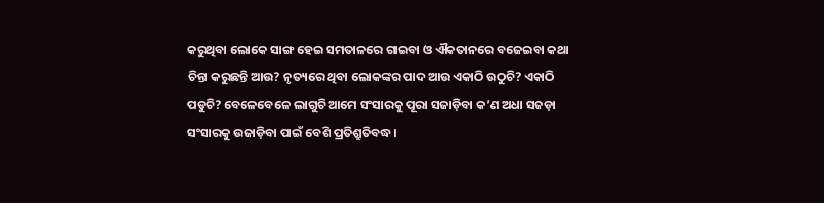କରୁଥିବା ଲୋକେ ସାଙ୍ଗ ହେଇ ସମତାଳରେ ଗାଇବା ଓ ଐକତାନରେ ବଜେଇବା କଥା ଚିନ୍ତା କରୁଛନ୍ତି ଆଉ? ନୃତ୍ୟରେ ଥିବା ଲୋକଙ୍କର ପାଦ ଆଉ ଏକାଠି ଉଠୁଚି? ଏକାଠି ପଡୁଚି? ବେଳେବେଳେ ଲାଗୁଚି ଆମେ ସଂସାରକୁ ପୂରା ସଜାଡ଼ିବା କ’ଣ ଅଧା ସଜଡ଼ା ସଂସାରକୁ ଉଜାଡ଼ିବା ପାଇଁ ବେଶି ପ୍ରତିଶ୍ରୁତିବଦ୍ଧ।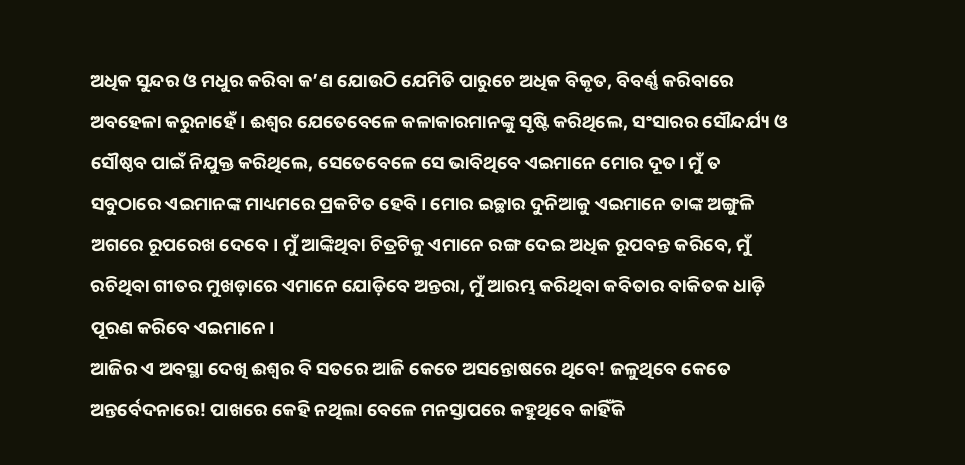ଅଧିକ ସୁନ୍ଦର ଓ ମଧୁର କରିବା କ’ଣ ଯୋଉଠି ଯେମିତି ପାରୁଚେ ଅଧିକ ବିକୃତ, ବିବର୍ଣ୍ଣ କରିବାରେ ଅବହେଳା କରୁନାହେଁ। ଈଶ୍ୱର ଯେତେବେଳେ କଳାକାରମାନଙ୍କୁ ସୃଷ୍ଟି କରିଥିଲେ, ସଂସାରର ସୌନ୍ଦର୍ଯ୍ୟ ଓ ସୌଷ୍ଠବ ପାଇଁ ନିଯୁକ୍ତ କରିଥିଲେ, ସେତେବେଳେ ସେ ଭାବିଥିବେ ଏଇମାନେ ମୋର ଦୂତ। ମୁଁ ତ ସବୁଠାରେ ଏଇମାନଙ୍କ ମାଧ୍ୟମରେ ପ୍ରକଟିତ ହେବି। ମୋର ଇଚ୍ଛାର ଦୁନିଆକୁ ଏଇମାନେ ତାଙ୍କ ଅଙ୍ଗୁଳି ଅଗରେ ରୂପରେଖ ଦେବେ। ମୁଁ ଆଙ୍କିଥିବା ଚିତ୍ରଟିକୁ ଏମାନେ ରଙ୍ଗ ଦେଇ ଅଧିକ ରୂପବନ୍ତ କରିବେ, ମୁଁ ରଚିଥିବା ଗୀତର ମୁଖଡ଼ାରେ ଏମାନେ ଯୋଡ଼ିବେ ଅନ୍ତରା, ମୁଁ ଆରମ୍ଭ କରିଥିବା କବିତାର ବାକିତକ ଧାଡ଼ି ପୂରଣ କରିବେ ଏଇମାନେ।
ଆଜିର ଏ ଅବସ୍ଥା ଦେଖି ଈଶ୍ୱର ବି ସତରେ ଆଜି କେତେ ଅସନ୍ତୋଷରେ ଥିବେ! ଜଳୁଥିବେ କେତେ ଅନ୍ତର୍ବେଦନାରେ! ପାଖରେ କେହି ନଥିଲା ବେଳେ ମନସ୍ତାପରେ କହୁଥିବେ କାହିଁକି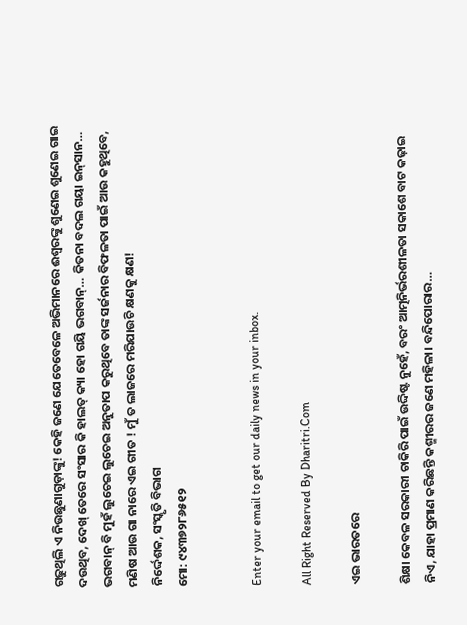ଗଢ଼ୁଥିଲି ଏ ନିଉଛୁଣାଗୁଡ଼ାଙ୍କୁ! କେହି ଜଣେ ଯେତେବେଳେ ଅଭିମାନରେ ଈଶ୍ୱରଙ୍କୁ ଶୁଣେଇ ଶୁଣେଇ ଗାଇ ଦଉଥିବ, ଦେଖ୍‌ ତେରେ ସଂସାର କି ହାଲତ୍‌ କ୍ୟା ହୋ ଗୟି ଭଗବାନ୍‌… କିତନା ବଦଲ ଗୟା ଇନ୍‌ସାନ… ଭଗବାନ୍‌ ବି ମୁହଁ ଲୁଚେଇ ଲୁଚେଇ ଅନୁତାପ କରୁଥିବେ ତାଙ୍କ ସର୍ଜନାର ବିଫଳତା ପାଇଁ ଆଉ କହୁଥିବେ, ମଣିଷ ଆଉ ଗା ନାରେ ଏଇ ଗୀତ ! ମୁଁ ତ ଲାଜରେ ମରିଯାଉଚି କ୍ଷଣକୁ କ୍ଷଣ!
ନିର୍ଦ୍ଦେଶକ, ସଂସ୍କୃତି ବିଭାଗ
ମୋ: ୯୪୩୭୨୮୬୫୧୨


Enter your email to get our daily news in your inbox.

All Right Reserved By Dharitri.Com

ଏଇ ଭାରତରେ

ଶିକ୍ଷା କେବଳ ସରକାରୀ ଚାକିରି ପାଇଁ ଉଦ୍ଦିଷ୍ଟ ନୁହେଁ, ବରଂ ଆତ୍ମନିର୍ଭରଶୀଳତା ସକାଶେ ବାଟ କଢ଼ାଇ ନିଏ, ଯାହା ପ୍ରମାଣ କରିଛନ୍ତି କଶ୍ମୀରର ଜଣେ ମହିଳା। ବନ୍ଦିପୋରାର…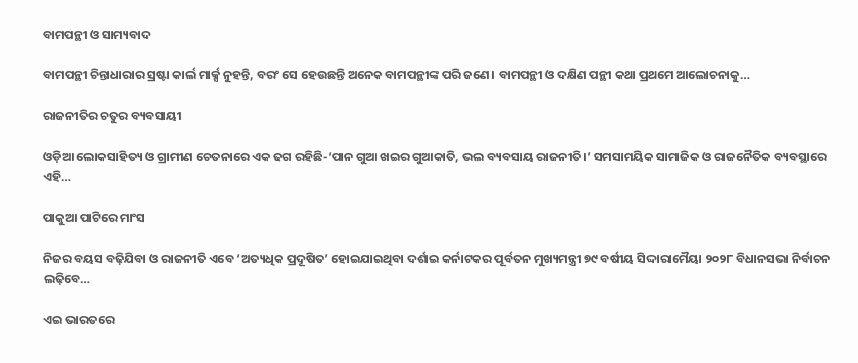ବାମପନ୍ଥୀ ଓ ସାମ୍ୟବାଦ

ବାମପନ୍ଥୀ ଚିନ୍ତାଧାରାର ସ୍ରଷ୍ଟା କାର୍ଲ ମାର୍କ୍ସ ନୁହନ୍ତି, ବରଂ ସେ ହେଉଛନ୍ତି ଅନେକ ବାମପନ୍ଥୀଙ୍କ ପରି ଜଣେ। ବାମପନ୍ଥୀ ଓ ଦକ୍ଷିଣ ପନ୍ଥୀ କଥା ପ୍ରଥମେ ଆଲୋଚନାକୁ…

ରାଜନୀତିର ଚତୁର ବ୍ୟବସାୟୀ

ଓଡ଼ିଆ ଲୋକସାହିତ୍ୟ ଓ ଗ୍ରାମୀଣ ଚେତନାରେ ଏକ ଢଗ ରହିଛି-‘ପାନ ଗୁଆ ଖଇର ଗୁଆକାତି, ଭଲ ବ୍ୟବସାୟ ରାଜନୀତି।’ ସମସାମୟିକ ସାମାଜିକ ଓ ରାଜନୈତିକ ବ୍ୟବସ୍ଥାରେ ଏହି…

ପାକୁଆ ପାଟିରେ ମାଂସ

ନିଜର ବୟସ ବଢ଼ିଯିବା ଓ ରାଜନୀତି ଏବେ ‘ଅତ୍ୟଧିକ ପ୍ରଦୂଷିତ’ ହୋଇଯାଇଥିବା ଦର୍ଶାଇ କର୍ନାଟକର ପୂର୍ବତନ ମୁଖ୍ୟମନ୍ତ୍ରୀ ୭୯ ବର୍ଷୀୟ ସିଦ୍ଦାରାମୈୟା ୨୦୨୮ ବିଧାନସଭା ନିର୍ବାଚନ ଲଢ଼ିବେ…

ଏଇ ଭାରତରେ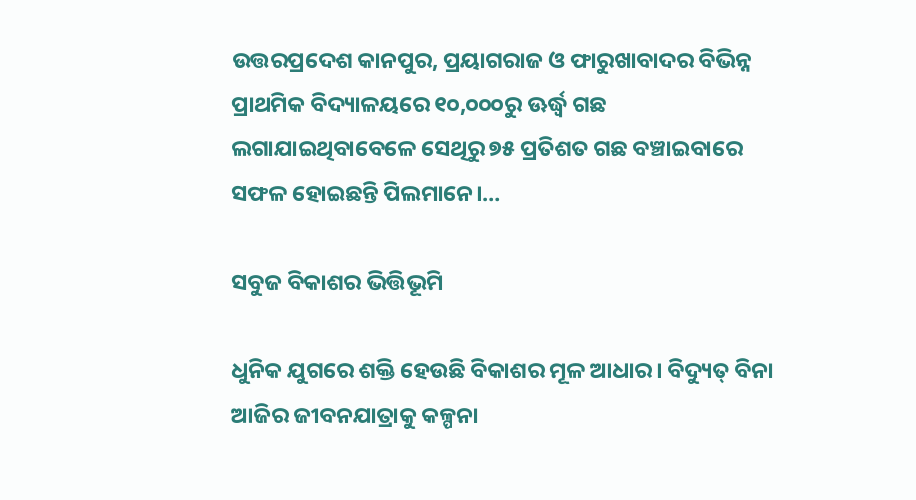ଉତ୍ତରପ୍ରଦେଶ କାନପୁର, ପ୍ରୟାଗରାଜ ଓ ଫାରୁଖାବାଦର ବିଭିନ୍ନ ପ୍ରାଥମିକ ବିଦ୍ୟାଳୟରେ ୧୦,୦୦୦ରୁ ଊର୍ଦ୍ଧ୍ୱ ଗଛ ଲଗାଯାଇଥିବାବେଳେ ସେଥିରୁ ୭୫ ପ୍ରତିଶତ ଗଛ ବଞ୍ଚାଇବାରେ ସଫଳ ହୋଇଛନ୍ତି ପିଲମାନେ।…

ସବୁଜ ବିକାଶର ଭିତ୍ତିଭୂମି

ଧୁନିକ ଯୁଗରେ ଶକ୍ତି ହେଉଛି ବିକାଶର ମୂଳ ଆଧାର। ବିଦ୍ୟୁତ୍‌ ବିନା ଆଜିର ଜୀବନଯାତ୍ରାକୁ କଳ୍ପନା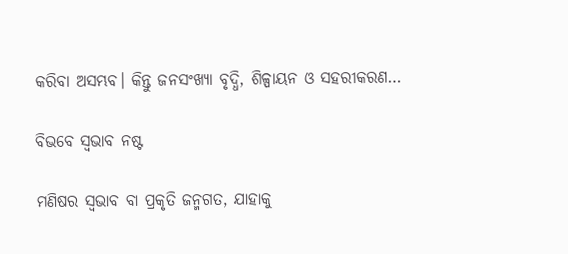କରିବା ଅସମ୍ଭବ। କିନ୍ତୁ ଜନସଂଖ୍ୟା ବୃଦ୍ଧି, ଶିଳ୍ପାୟନ ଓ ସହରୀକରଣ…

ବିଭବେ ସ୍ବଭାବ ନଷ୍ଟ

ମଣିଷର ସ୍ବଭାବ ବା ପ୍ରକୃତି ଜନ୍ମଗତ, ଯାହାକୁ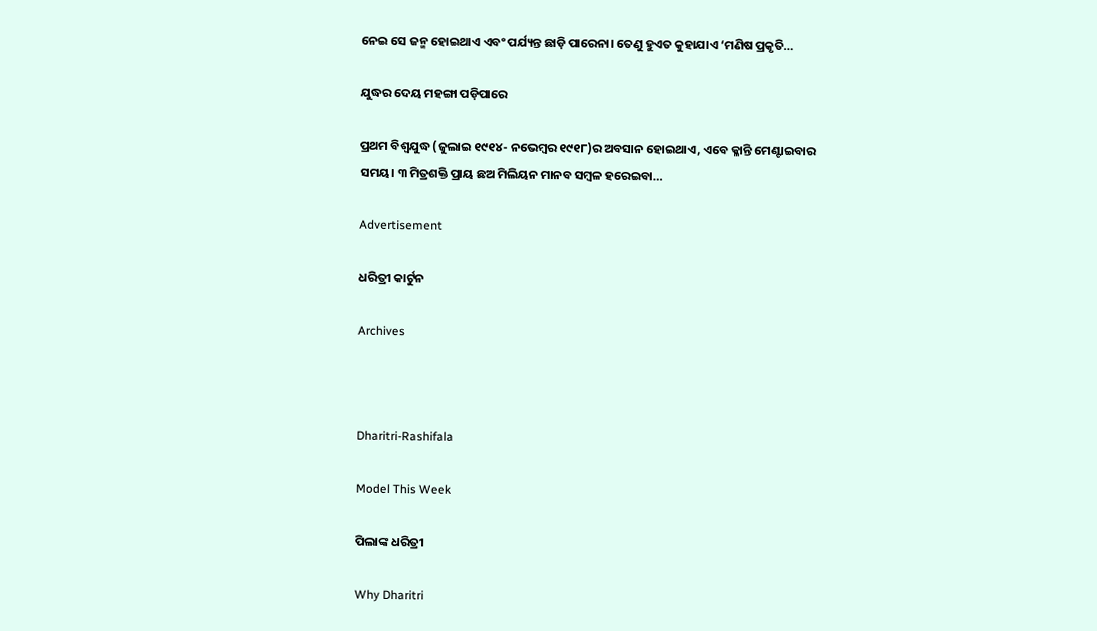ନେଇ ସେ ଜନ୍ମ ହୋଇଥାଏ ଏବଂ ପର୍ଯ୍ୟନ୍ତ ଛାଡ଼ି ପାରେନା। ତେଣୁ ହୁଏତ କୁହାଯାଏ ‘ମଣିଷ ପ୍ରକୃତି…

ଯୁଦ୍ଧର ଦେୟ ମହଙ୍ଗା ପଡ଼ିପାରେ

ପ୍ରଥମ ବିଶ୍ୱଯୁଦ୍ଧ (ଜୁଲାଇ ୧୯୧୪- ନଭେମ୍ବର ୧୯୧୮)ର ଅବସାନ ହୋଇଥାଏ, ଏବେ କ୍ଳାନ୍ତି ମେଣ୍ଟାଇବାର ସମୟ। ୩ ମିତ୍ରଶକ୍ତି ପ୍ରାୟ ଛଅ ମିଲିୟନ ମାନବ ସମ୍ବଳ ହରେଇବା…

Advertisement

ଧରିତ୍ରୀ କାର୍ଟୁନ

Archives



Dharitri-Rashifala

Model This Week

ପିଲାଙ୍କ ଧରିତ୍ରୀ

Why Dharitri